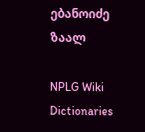ებანოიძე ზაალ

NPLG Wiki Dictionaries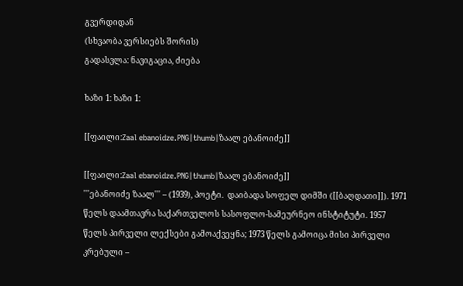გვერდიდან
(სხვაობა ვერსიებს შორის)
გადასვლა: ნავიგაცია, ძიება

ხაზი 1: ხაზი 1:

[[ფაილი:Zaal ebanoidze.PNG|thumb|ზაალ ებანოიძე]]

[[ფაილი:Zaal ebanoidze.PNG|thumb|ზაალ ებანოიძე]]
'''ებანოიძე ზაალ''' – (1939), პოეტი.  დაიბადა სოფელ დიმში ([[ბაღდათი]]). 1971 წელს დაამთავრა საქართველოს სასოფლო-სამეურნეო ინსტიტუტი. 1957 წელს პირველი ლექსები გამოაქვეყნა; 1973 წელს გამოიცა მისი პირველი კრებული –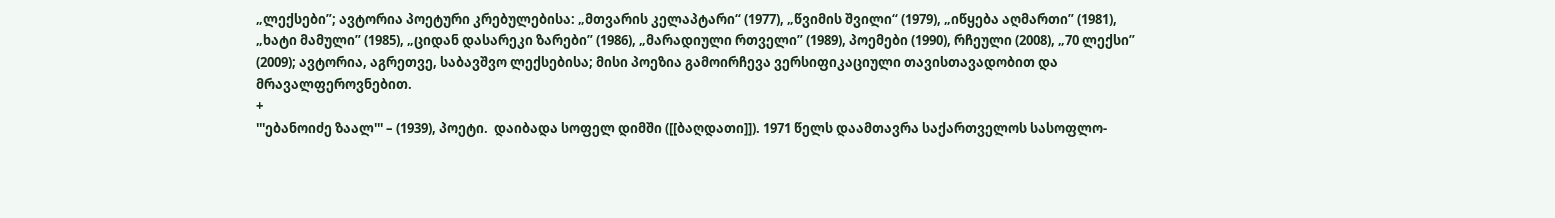„ლექსები”; ავტორია პოეტური კრებულებისა: „მთვარის კელაპტარი“ (1977), „წვიმის შვილი“ (1979), „იწყება აღმართი” (1981), „ხატი მამული” (1985), „ციდან დასარეკი ზარები” (1986), „მარადიული რთველი” (1989), პოემები (1990), რჩეული (2008), „70 ლექსი” (2009); ავტორია, აგრეთვე, საბავშვო ლექსებისა; მისი პოეზია გამოირჩევა ვერსიფიკაციული თავისთავადობით და მრავალფეროვნებით.
+
'''ებანოიძე ზაალ''' – (1939), პოეტი.  დაიბადა სოფელ დიმში ([[ბაღდათი]]). 1971 წელს დაამთავრა საქართველოს სასოფლო-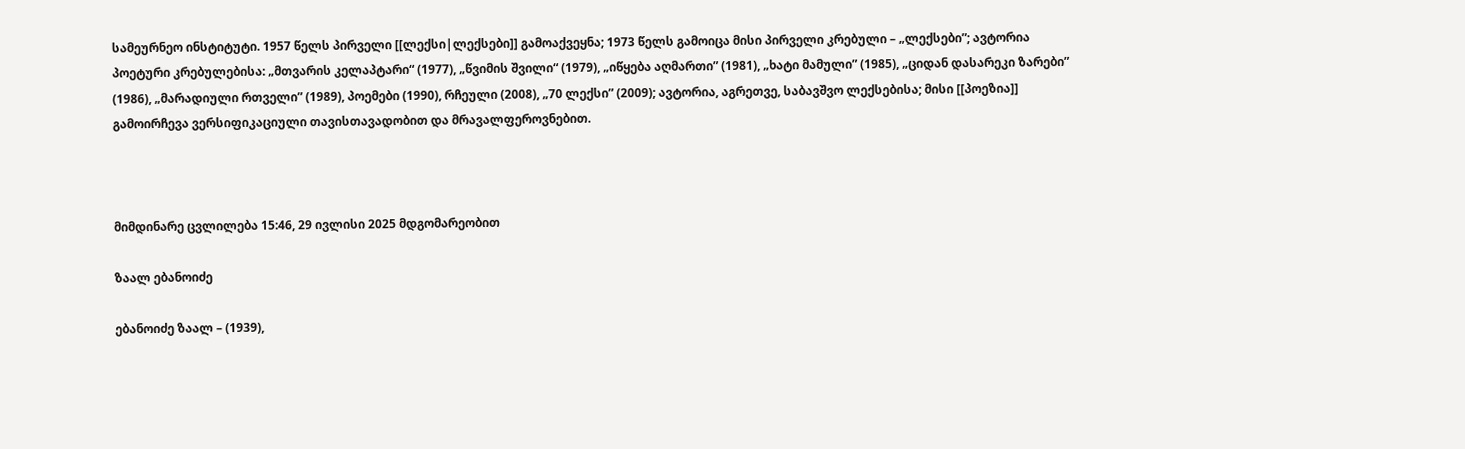სამეურნეო ინსტიტუტი. 1957 წელს პირველი [[ლექსი|ლექსები]] გამოაქვეყნა; 1973 წელს გამოიცა მისი პირველი კრებული – „ლექსები”; ავტორია პოეტური კრებულებისა: „მთვარის კელაპტარი“ (1977), „წვიმის შვილი“ (1979), „იწყება აღმართი” (1981), „ხატი მამული” (1985), „ციდან დასარეკი ზარები” (1986), „მარადიული რთველი” (1989), პოემები (1990), რჩეული (2008), „70 ლექსი” (2009); ავტორია, აგრეთვე, საბავშვო ლექსებისა; მისი [[პოეზია]] გამოირჩევა ვერსიფიკაციული თავისთავადობით და მრავალფეროვნებით.



მიმდინარე ცვლილება 15:46, 29 ივლისი 2025 მდგომარეობით

ზაალ ებანოიძე

ებანოიძე ზაალ – (1939),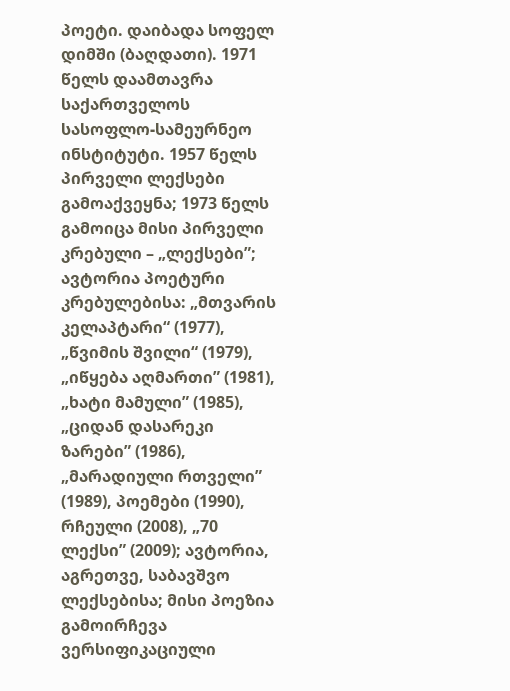პოეტი. დაიბადა სოფელ დიმში (ბაღდათი). 1971 წელს დაამთავრა საქართველოს სასოფლო-სამეურნეო ინსტიტუტი. 1957 წელს პირველი ლექსები გამოაქვეყნა; 1973 წელს გამოიცა მისი პირველი კრებული – „ლექსები”; ავტორია პოეტური კრებულებისა: „მთვარის კელაპტარი“ (1977), „წვიმის შვილი“ (1979), „იწყება აღმართი” (1981), „ხატი მამული” (1985), „ციდან დასარეკი ზარები” (1986), „მარადიული რთველი” (1989), პოემები (1990), რჩეული (2008), „70 ლექსი” (2009); ავტორია, აგრეთვე, საბავშვო ლექსებისა; მისი პოეზია გამოირჩევა ვერსიფიკაციული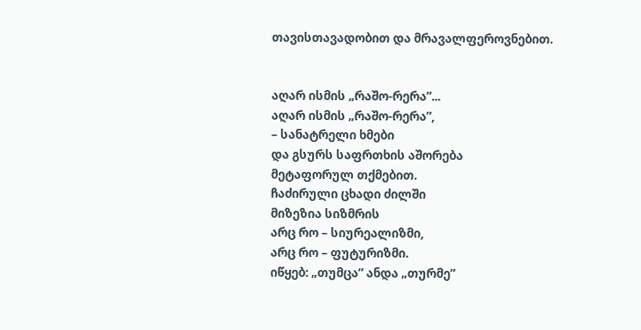თავისთავადობით და მრავალფეროვნებით.


აღარ ისმის „რაშო-რერა”...
აღარ ისმის „რაშო-რერა”,
– სანატრელი ხმები
და გსურს საფრთხის აშორება
მეტაფორულ თქმებით.
ჩაძირული ცხადი ძილში
მიზეზია სიზმრის
არც რო – სიურეალიზმი,
არც რო – ფუტურიზმი.
იწყებ: „თუმცა” ანდა „თურმე”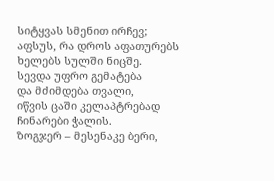სიტყვას სმენით ირჩევ;
აფსუს, რა დროს აფათურებს
ხელებს სულში ნიცშე.
სევდა უფრო გემატება
და მძიმდება თვალი,
იწვის ცაში კელაპტრებად
ჩინარები ჭალის.
ზოგჯერ – მესენაკე ბერი,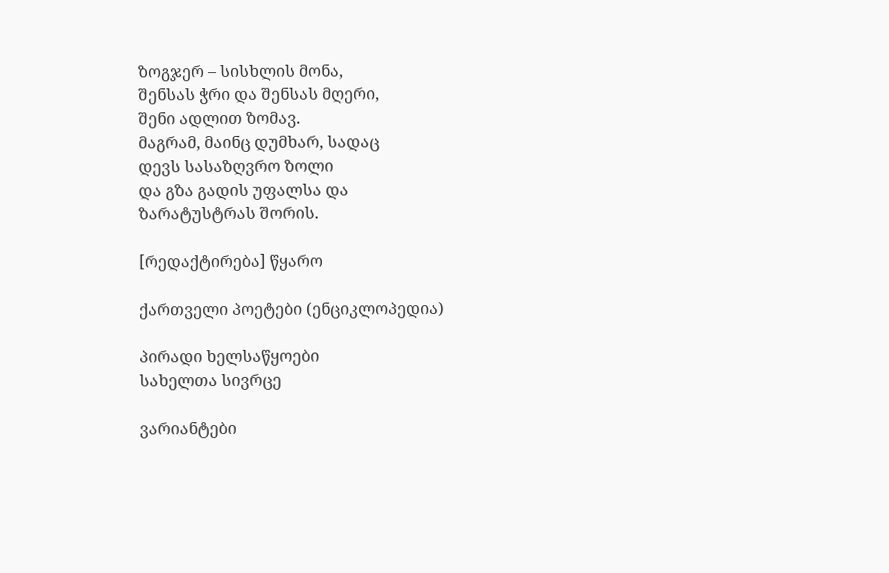ზოგჯერ – სისხლის მონა,
შენსას ჭრი და შენსას მღერი,
შენი ადლით ზომავ.
მაგრამ, მაინც დუმხარ, სადაც
დევს სასაზღვრო ზოლი
და გზა გადის უფალსა და
ზარატუსტრას შორის.

[რედაქტირება] წყარო

ქართველი პოეტები (ენციკლოპედია)

პირადი ხელსაწყოები
სახელთა სივრცე

ვარიანტები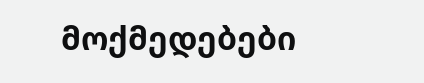მოქმედებები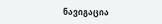ნავიგაცია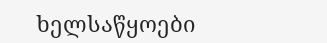ხელსაწყოები